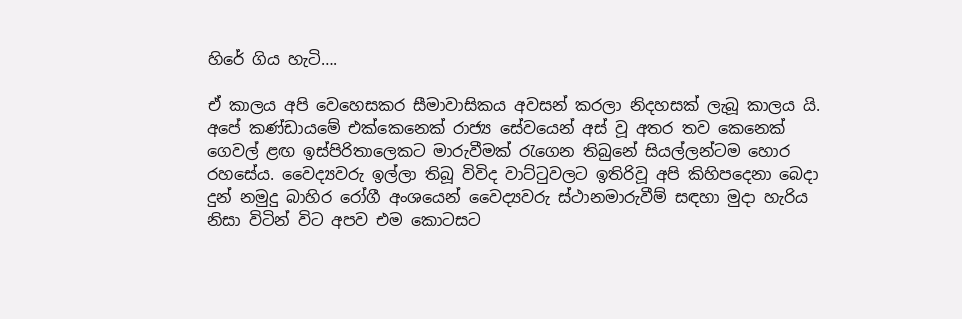හිරේ ගිය හැටි….

ඒ කාලය අපි වෙහෙසකර සීමාවාසිකය අවසන් කරලා නිදහසක් ලැබූ කාලය යි. අපේ කණ්ඩායමේ එක්කෙනෙක් රාජ්‍ය සේවයෙන් අස් වූ අතර තව කෙනෙක් ගෙවල් ළඟ ඉස්පිරිතාලෙකට මාරුවීමක් රැගෙන තිබුනේ සියල්ලන්ටම හොර රහසේය. වෛද්‍යවරු ඉල්ලා තිබූ විවිද වාට්ටුවලට ඉතිරිවූ අපි කිහිපදෙනා බෙදා දුන් නමුදු බාහිර රෝගී අංශයෙන් වෛද්‍යවරු ස්ථානමාරුවීම් සඳහා මුදා හැරිය නිසා විටින් විට අපව එම කොටසට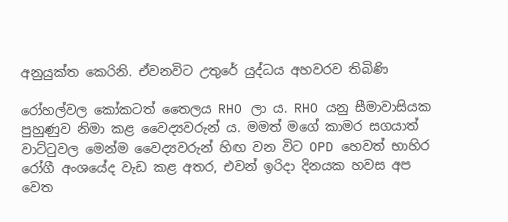අනුයුක්ත කෙරිනි. ඒවනවිට උතුරේ යුද්ධය අහවරව තිබිණි

රෝහල්වල කෝකටත් තෛලය RHO ලා ය. RHO යනු සීමාවාසියක පුහුණුව නිමා කළ වෛද්‍යවරුන්‍ ය. මමත් මගේ කාමර සගයාත් වාට්ටුවල මෙන්ම වෛද්‍යවරුන් හිඟ වන විට OPD හෙවත් භාහිර රෝගී අංශයේද වැඩ කළ අතර, එවන් ඉරිදා දිනයක හවස අප වෙත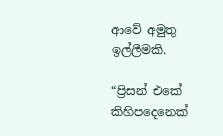ආවේ අමුතු ඉල්ලීමකි.

“ප්‍රිසන් එකේ කිහිපදෙනෙක්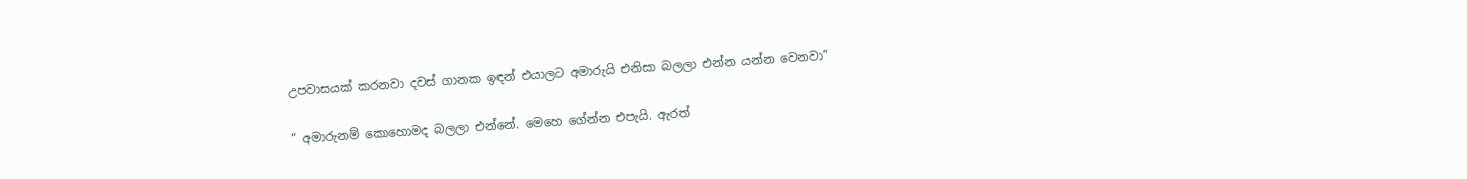උපවාසයක් කරනවා දවස් ගානක ඉඳන් එයාලට අමාරුයි එනිසා බලලා එන්න යන්න වෙනවා”

” අමාරුනම් කොහොමද බලලා එන්නේ. මෙහෙ ගේන්න එපැයි. ඇරත්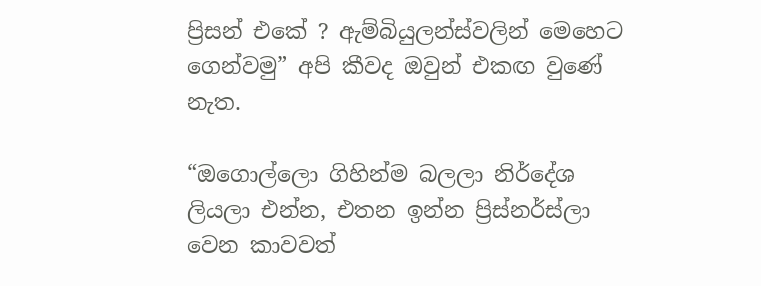ප්‍රිසන් එකේ ? ඇම්බියුලන්ස්වලින් මෙහෙට ගෙන්වමු” අපි කීවද ඔවුන් එකඟ වුණේ නැත.

“ඔගොල්ලො ගිහින්ම බලලා නිර්දේශ ලියලා එන්න, එතන ඉන්න ප්‍රිස්නර්ස්ලා වෙන කාවවත්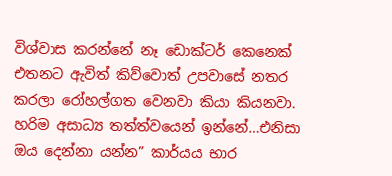විශ්වාස කරන්නේ නෑ ඩොක්ටර් කෙනෙක් එතනට ඇවිත් කිව්වොත් උපවාසේ නතර කරලා රෝහල්ගත වෙනවා කියා කියනවා. හරිම අසාධ්‍ය තත්‍ත්වයෙන් ඉන්නේ…එනිසා ඔය දෙන්නා යන්න” කාර්යය භාර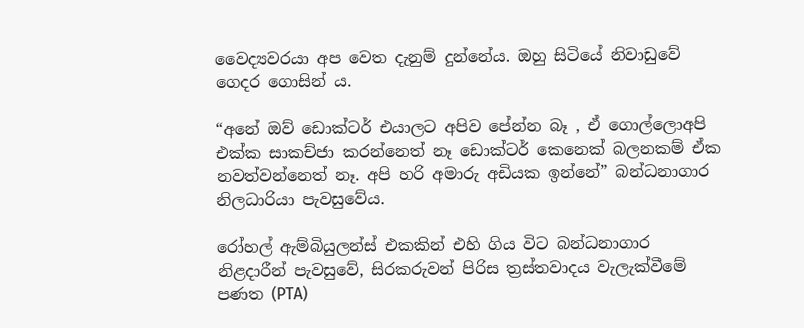වෛද්‍යවරයා අප වෙත දැනුම් දුන්නේය. ඔහු සිටියේ නිවාඩුවේ ගෙදර ගොසින් ය.

“අනේ ඔව් ඩොක්ටර් එයාලට අපිව පේන්න බෑ , ඒ ගොල්ලොඅපි එක්ක සාකච්ජා කරන්නෙත් නෑ ඩොක්ටර් කෙනෙක් බලනකම් ඒක නවත්වන්නෙත් නෑ. අපි හරි අමාරු අඩියක ඉන්නේ” බන්ධනාගාර නිලධාරියා පැවසුවේය.

රෝහල් ඇම්බියුලන්ස් එකකින් එහි ගිය විට බන්ධනාගාර නිළදාරීන් පැවසුවේ, සිරකරුවන් පිරිස ත්‍රස්තවාදය වැලැක්වීමේ පණත (PTA)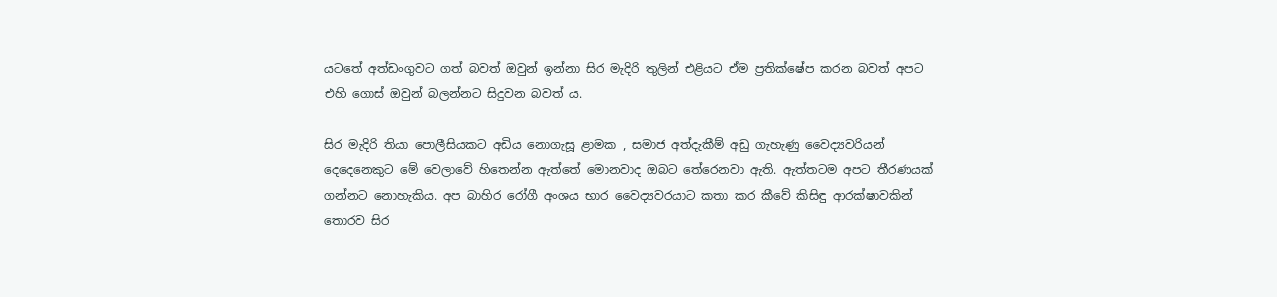යටතේ අත්ඩංගුවට ගත් බවත් ඔවුන් ඉන්නා සිර මැදිරි තුලින් එළියට ඒම ප්‍රතික්ෂේප කරන බවත් අපට එහි ගොස් ඔවුන් බලන්නට සිදුවන බවත් ය.

සිර මැදිරි තියා පොලීසියකට අඩිය නොගැසූ ළාමක , සමාජ අත්දැකීම් අඩු ගැහැණු වෛද්‍යවරියන් දෙදෙනෙකුට මේ වෙලාවේ හිතෙන්න ඇත්තේ මොනවාද ඔබට තේරෙනවා ඇති. ඇත්තටම අපට තීරණයක් ගන්නට නොහැකිය. අප බාහිර රෝගී අංශය භාර වෛද්‍යවරයාට කතා කර කීවේ කිසිඳු ආරක්ෂාවකින් තොරව සිර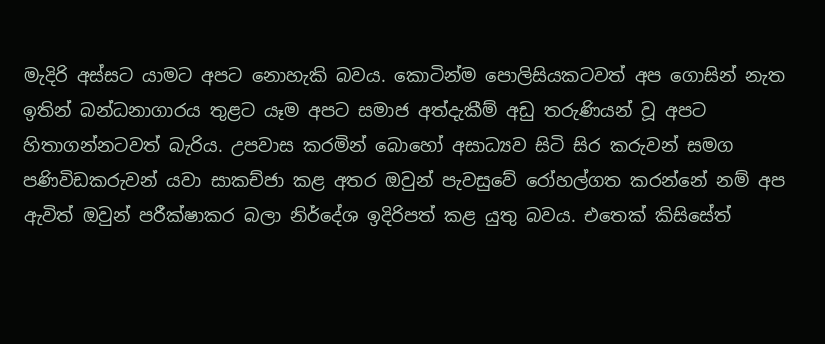මැදිරි අස්සට යාමට අපට නොහැකි බවය. කොටින්ම පොලිසියකටවත් අප ගොසින් නැත ඉතින් බන්ධනාගාරය තුළට යෑම අපට සමාජ අත්දැකීම් අඩු තරුණියන් වූ අපට හිතාගන්නටවත් බැරිය. උපවාස කරමින් බොහෝ අසාධ්‍යව සිටි සිර කරුවන් සමග පණිවිඩකරුවන් යවා සාකච්ජා කළ අතර ඔවුන් පැවසුවේ රෝහල්ගත කරන්නේ නම් අප ඇවිත් ඔවුන් පරීක්ෂාකර බලා නිර්දේශ ඉදිරිපත් කළ යුතු බවය. එතෙක් කිසිසේත්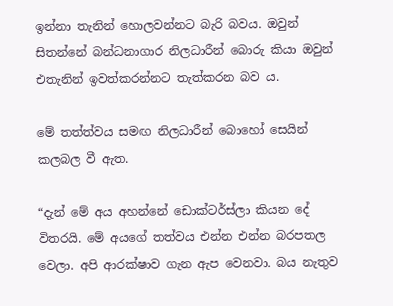ඉන්නා තැනින් හොලවන්නට බැරි බවය. ඔවුන් සිතන්නේ බන්ධනාගාර නිලධාරීන් බොරු කියා ඔවුන් එතැනින් ඉවත්කරන්නට තැත්කරන බව ය.

මේ තත්ත්වය සමඟ නිලධාරීන් බොහෝ සෙයින් කලබල වී ඇත.

“දැන් මේ අය අහන්නේ ඩොක්‍ටර්ස්ලා කියන දේ විතරයි. මේ අයගේ තත්වය එන්න එන්න බරපතල වෙලා. අපි ආරක්ෂාව ගැන ඇප වෙනවා. බය නැතුව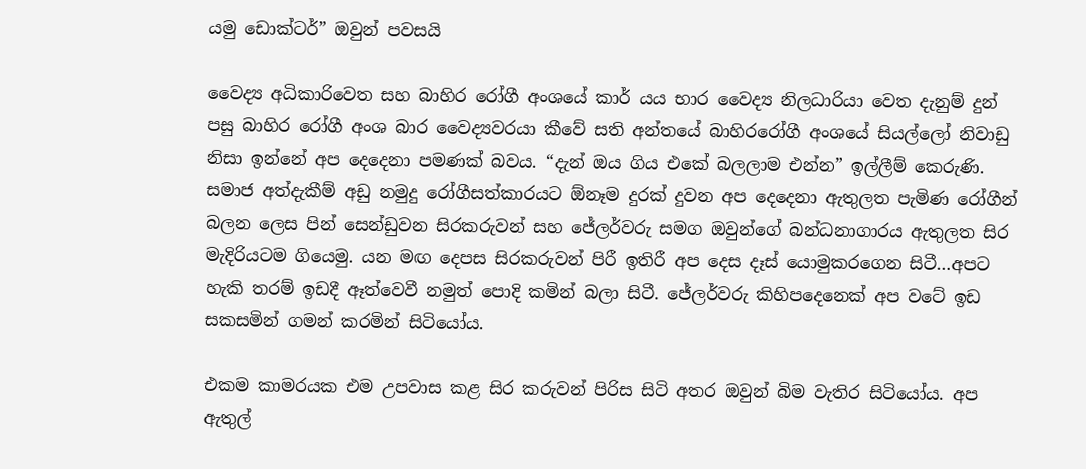යමු ඩොක්ටර්” ඔවුන් පවසයි

වෛද්‍ය අධිකාරිවෙත සහ බාහිර රෝගී අංශයේ කාර් යය භාර වෛද්‍ය නිලධාරියා වෙත දැනුම් දුන් පසු බාහිර රෝගී අංශ බාර වෛද්‍යවරයා කීවේ සති අන්තයේ බාහිරරෝගී අංශයේ සියල්ලෝ නිවාඩු නිසා ඉන්නේ අප දෙදෙනා පමණක් බවය. “දැන් ඔය ගිය එකේ බලලාම එන්න” ඉල්ලීම් කෙරුණි. සමාජ අත්දැකීම් අඩු නමුදු රෝගීසත්කාරයට ඕනෑම දුරක් දුවන අප දෙදෙනා ඇතුලත පැමිණ රෝගීන් බලන ලෙස පින් සෙන්ඩුවන සිරකරුවන් සහ ජේලර්වරු සමග ඔවුන්ගේ බන්ධනාගාරය ඇතුලත සිර මැදිරියටම ගියෙමු. යන මඟ දෙපස සිරකරුවන් පිරී ඉතිරී අප දෙස දෑස් ‍යොමුකරගෙන සිටී…අපට හැකි තරම් ඉඩදී ඈත්වෙවී නමුත් පොදි කමින් බලා සිටී. ජේලර්වරු කිහිපදෙනෙක් අප වටේ ඉඩ සකසමින් ගමන් කරමින් සිටියෝය.

එකම කාමරයක එම උපවාස කළ සිර කරුවන් පිරිස සිටි අතර ඔවුන් බිම වැතිර සිටියෝය. අප ඇතුල්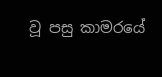වූ පසු කාමරයේ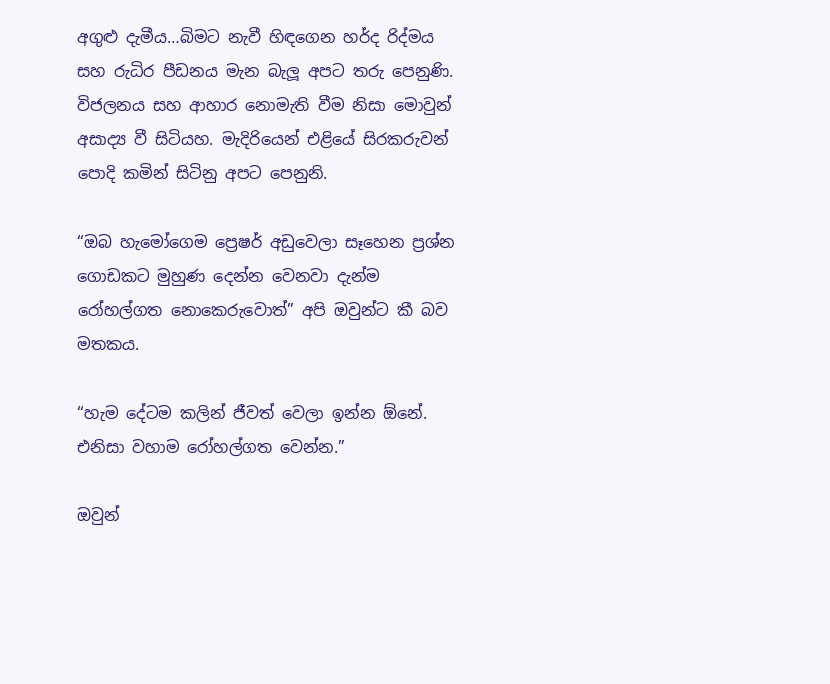අගුළු දැමීය…බිමට නැවී හිඳගෙන හර්ද රිද්මය සහ රුධිර පීඩනය මැන බැලූ අපට තරු පෙනුණි. විජලනය සහ ආහාර නොමැති වීම නිසා මොවුන් අසාද්‍ය වී සිටියහ. මැදිරියෙන් එළියේ සිරකරුවන් පොදි කමින් සිටිනු අපට පෙනුනි.

“ඔබ හැමෝගෙම ප්‍රෙෂර් අඩුවෙලා සෑහෙන ප්‍රශ්න ගොඩකට මුහුණ දෙන්න වෙනවා දැන්ම රෝහල්ගත නොකෙරුවොත්” අපි ඔවුන්ට කී බව මතකය.

“හැම දේටම කලින් ජීවත් වෙලා ඉන්න ඕනේ. එනිසා වහාම රෝහල්ගත වෙන්න.”

ඔවුන්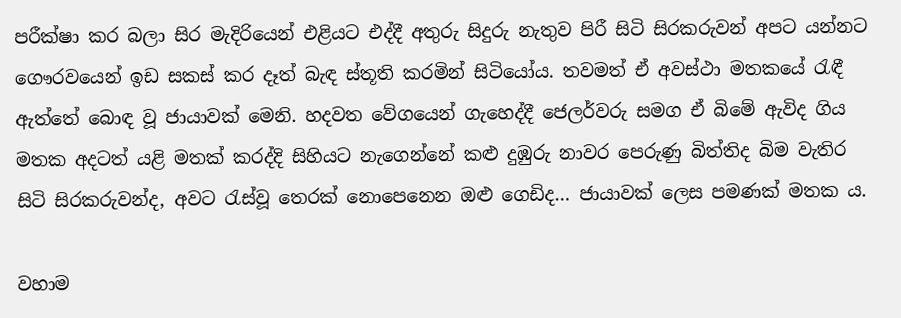පරීක්ෂා කර බලා සිර මැදිරියෙන් එළියට එද්දී අතුරු සිදුරු නැතුව පිරී සිටි සිරකරුවන් අපට යන්නට ගෞරවයෙන් ඉඩ සකස් කර දෑත් බැඳ ස්තූති කරමින් සිටියෝය. තවමත් ඒ අවස්ථා මතකයේ රැඳී ඇත්තේ බොඳ වූ ජායාවක් මෙනි. හදවත වේගයෙන් ගැහෙද්දී ජෙලර්වරු සමග ඒ බිමේ ඇවිද ගිය මතක අදටත් යළි මතක් කරද්දි සිහියට නැගෙන්නේ කළු දුඹුරු නාවර පෙරුණු බිත්තිද බිම වැතිර සිටි සිරකරුවන්ද, අවට රැස්වූ තෙරක් නොපෙනෙන ඔළු ගෙඩිද… ජායාවක් ලෙස පමණක් මතක ය.

වහාම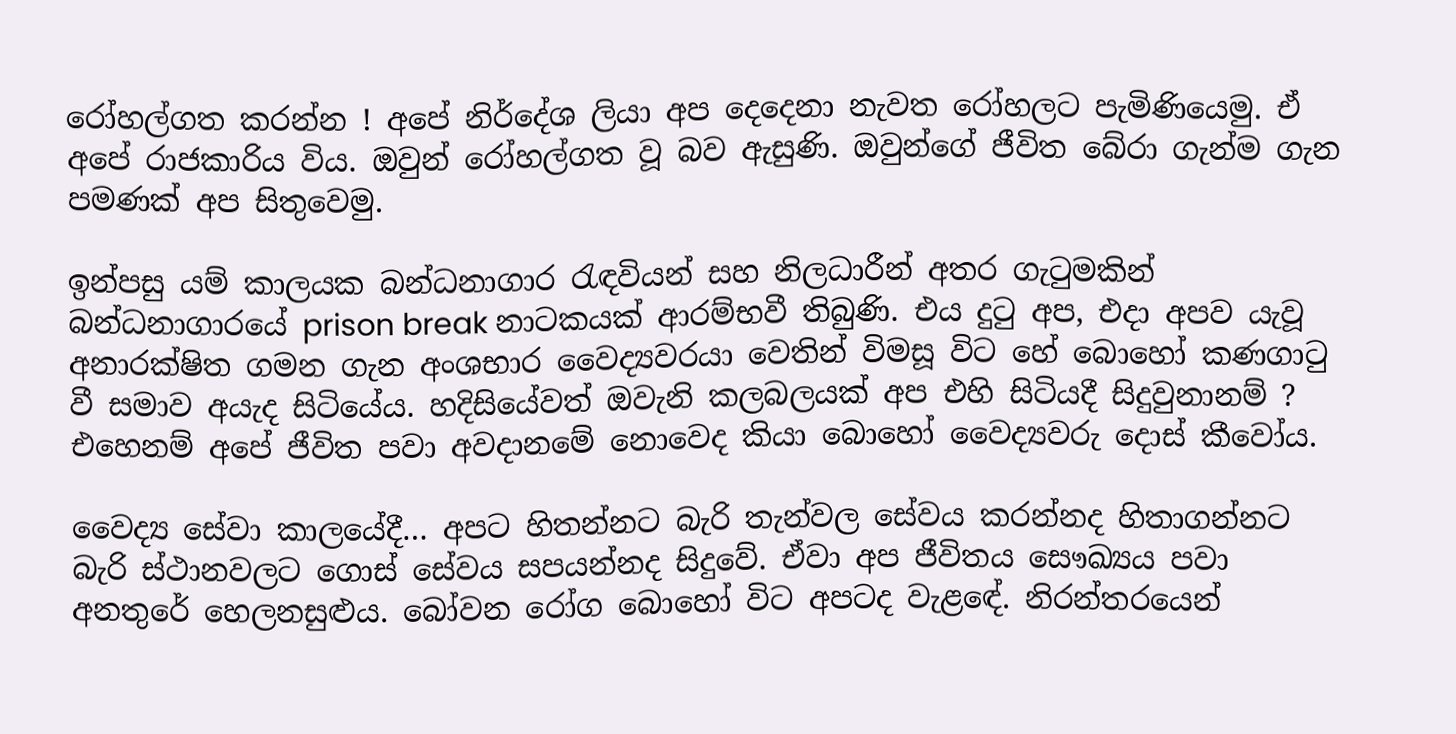රෝහල්ගත කරන්න ! අපේ නිර්දේශ ලියා අප දෙදෙනා නැවත රෝහලට පැමිණියෙමු. ඒ අපේ රාජකාරිය විය. ඔවුන් රෝහල්ගත වූ බව ඇසුණි. ඔවුන්ගේ ජීවිත බේරා ගැන්ම ගැන පමණක් අප සිතුවෙමු.

ඉන්පසු යම් කාලයක බන්ධනාගාර රැඳවියන් සහ නිලධාරීන් අතර ගැටුමකින් බන්ධනාගාරයේ prison break නාටකයක් ආරම්භවී තිබුණි. එය දුටු අප, එදා අපව යැවූ අනාරක්ෂිත ගමන ගැන අංශභාර වෛද්‍යවරයා වෙතින් විමසූ විට හේ බොහෝ කණගාටු වී සමාව අයැද සිටියේය. හදිසියේවත් ඔවැනි කලබලයක් අප එහි සිටියදී සිදුවුනානම් ? එහෙනම් අපේ ජීවිත පවා අවදානමේ නොවෙද කියා බොහෝ වෛද්‍යවරු දොස් කීවෝය.

වෛද්‍ය සේවා කාලයේදී… අපට හිතන්නට බැරි තැන්වල සේවය කරන්නද හිතාගන්නට බැරි ස්ථානවලට ගොස් සේවය සපයන්නද සිදුවේ. ඒවා අප ජීවිතය සෞඛ්‍යය පවා අනතුරේ හෙලනසුළුය. බෝවන රෝග බොහෝ විට අපටද වැළඳේ. නිරන්තරයෙන්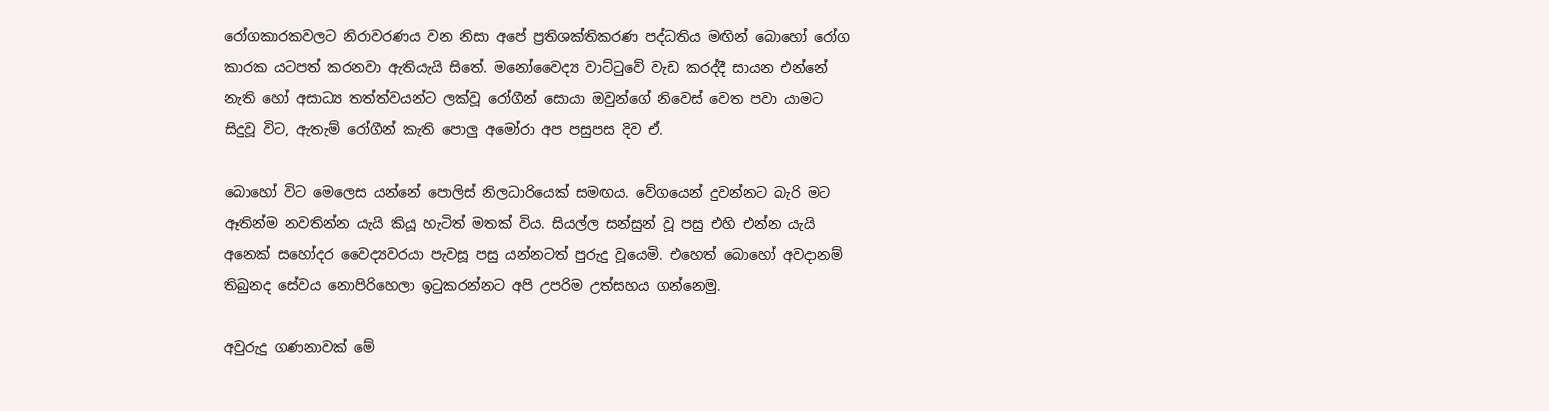රෝගකාරකවලට නිරාවරණය වන නිසා අපේ ප්‍රතිශක්තිකරණ පද්ධතිය මඟින් බොහෝ රෝග කාරක යටපත් කරනවා ඇතියැයි සිතේ. මනෝවෛද්‍ය වාට්ටුවේ වැඩ කරද්දී සායන එන්නේ නැති හෝ අසාධ්‍ය තත්ත්වයන්ට ලක්වූ රෝගීන් සොයා ඔවුන්ගේ නිවෙස් වෙත පවා යාමට සිදුවූ විට, ඇතැම් රෝගීන් කැති පොලු අමෝරා අප පසුපස දිව ඒ.

බොහෝ විට මෙලෙස යන්නේ පොලිස් නිලධාරියෙක් සමඟය. වේගයෙන් දුවන්නට බැරි මට ඈතින්ම නවතින්න යැයි කියූ හැටිත් මතක් විය. සියල්ල සන්සුන් වූ පසු එහි එන්න යැයි අනෙක් සහෝදර වෛද්‍යවරයා පැවසූ පසු යන්නටත් පුරුදු වූයෙමි. එහෙත් බොහෝ අවදානම් තිබුනද සේවය නොපිරිහෙලා ඉටුකරන්නට අපි උපරිම උත්සහය ගන්නෙමු.

අවුරුදු ගණනාවක් මේ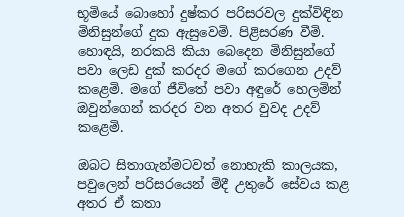භූමියේ බොහෝ දුෂ්කර පරිසරවල දුක්විඳින මිනිසුන්ගේ දුක ඇසුවෙමි. පිළිසරණ වීමි. හොඳයි, නරකයි කියා බෙදෙන මිනිසුන්ගේ පවා ලෙඩ දුක් කරදර මගේ කරගෙන උදව් කළෙමි. මගේ ජීවිතේ පවා අඳුරේ හෙලමින් ඔවුන්ගෙන් කරදර වන අතර වුවද උදව් කළෙමි.

ඔබට සිතාගැන්මටවත් නොහැකි කාලයක, පවුලෙන් පරිසරයෙන් මිදී උතුරේ සේවය කළ අතර ඒ කතා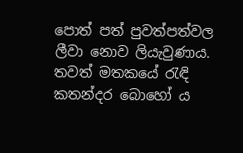පොත් පත් පුවත්පත්වල ලීවා නොව ලියැවුණාය. තවත් මතකයේ රැඳි කතන්දර බොහෝ ය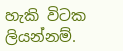හැකි විටක ලියන්නම්.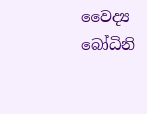වෛද්‍ය බෝධිනි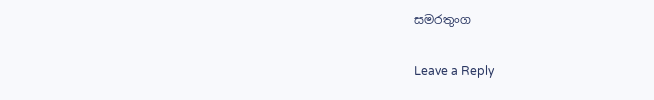සමරතුංග

Leave a Reply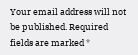Your email address will not be published. Required fields are marked *